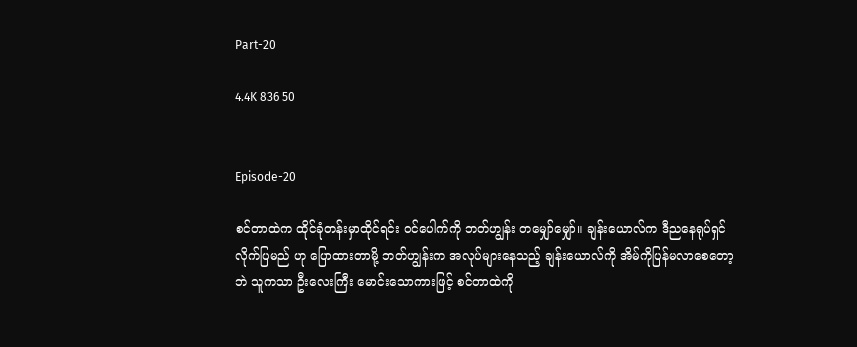Part-20

4.4K 836 50


Episode-20

စင်တာထဲက ထိုင်ခုံတန်းမှာထိုင်ရင်း ဝင်ပေါက်ကို ဘတ်ဟျွန်း တမျှော်မျှော်။ ချန်းယောလ်က ဒီညနေရုပ်ရှင်လိုက်ပြမည် ဟု ပြောထားတာမို့ ဘတ်ဟျွန်းက အလုပ်များနေသည့် ချန်းယောလ်ကို အိမ်ကိုပြန်မလာစေတော့ဘဲ သူကသာ ဦးလေးကြီး မောင်းသောကားဖြင့် စင်တာထဲကို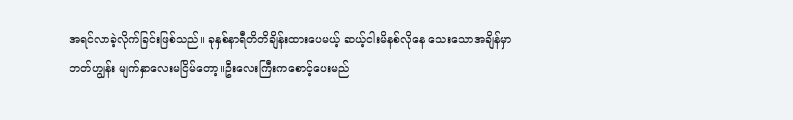အရင်လာခဲ့လိုက်ခြင်းဖြစ်သည်။ ခုနှစ်နာရီတိတိချိန်းထားပေမယ့် ဆယ့်ငါးမိနစ်လိုနေ သေးသောအချိန်မှာ ဘတ်ဟျွန်း မျက်နှာလေးမငြိမ်တော့။ဦးလေးကြီးကစောင့်ပေးမည်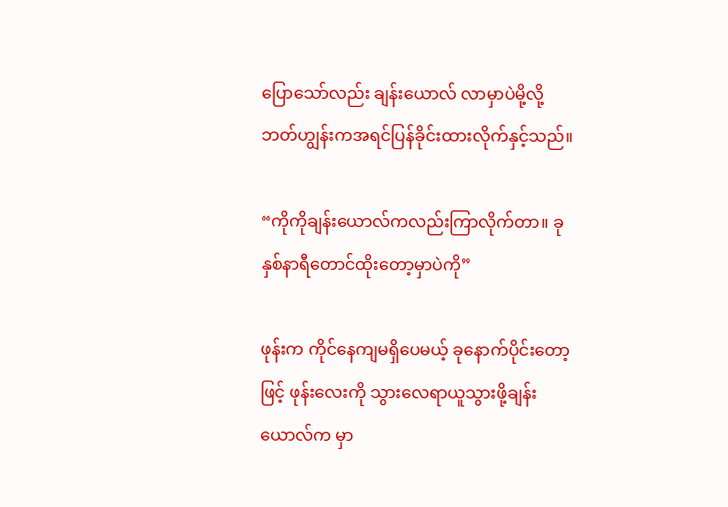ပြောသော်လည်း ချန်းယောလ် လာမှာပဲမို့လို့ ဘတ်ဟျွန်းကအရင်ပြန်ခိုင်းထားလိုက်နှင့်သည်။

“ကိုကိုချန်းယောလ်ကလည်းကြာလိုက်တာ။ ခုနှစ်နာရီတောင်ထိုးတော့မှာပဲကို”

ဖုန်းက ကိုင်နေကျမရှိပေမယ့် ခုနောက်ပိုင်းတော့ဖြင့် ဖုန်းလေးကို သွားလေရာယူသွားဖို့ချန်းယောလ်က မှာ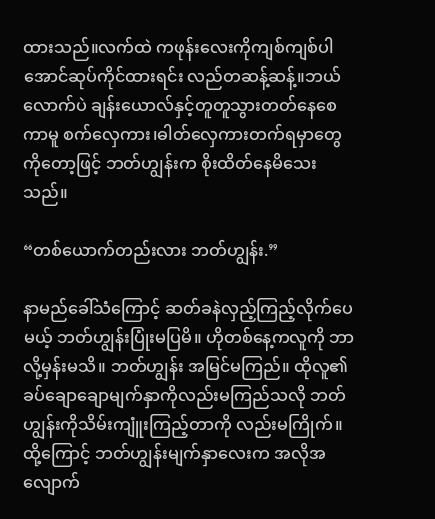ထားသည်။လက်ထဲ ကဖုန်းလေးကိုကျစ်ကျစ်ပါအောင်ဆုပ်ကိုင်ထားရင်း လည်တဆန့်ဆန့်။ဘယ်လောက်ပဲ ချန်းယောလ်နှင့်တူတူသွားတတ်နေစေ ကာမူ စက်လှေကား၊ဓါတ်လှေကားတက်ရမှာတွေကိုတော့ဖြင့် ဘတ်ဟျွန်းက စိုးထိတ်နေမိသေးသည်။

“တစ်ယောက်တည်းလား ဘတ်ဟျွန်း.”

နာမည်ခေါ်သံကြောင့် ဆတ်ခနဲလှည့်ကြည့်လိုက်ပေမယ့် ဘတ်ဟျွန်းပြုံးမပြမိ။ ဟိုတစ်နေ့ကလူကို ဘာလို့မှန်းမသိ။ ဘတ်ဟျွန်း အမြင်မကြည်။ ထိုလူ၏ခပ်ချောချောမျက်နှာကိုလည်းမကြည်သလို ဘတ်ဟျွန်းကိုသိမ်းကျူံးကြည့်တာကို လည်းမကြိုက်။ထို့ကြောင့် ဘတ်ဟျွန်းမျက်နှာလေးက အလိုအလျောက်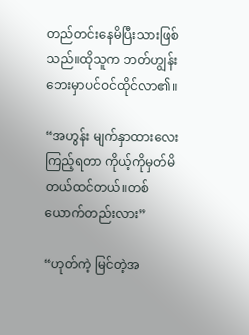တည်တင်းနေမိပြီးသားဖြစ်သည်။ထိုသူက ဘတ်ဟျွန်း ဘေးမှာပင်ဝင်ထိုင်လာ၏။

“အဟွန်း မျက်နှာထားလေးကြည့်ရတာ ကိုယ့်ကိုမှတ်မိတယ်ထင်တယ်။တစ်ယောက်တည်းလား”

“ဟုတ်ကဲ့ မြင်တဲ့အ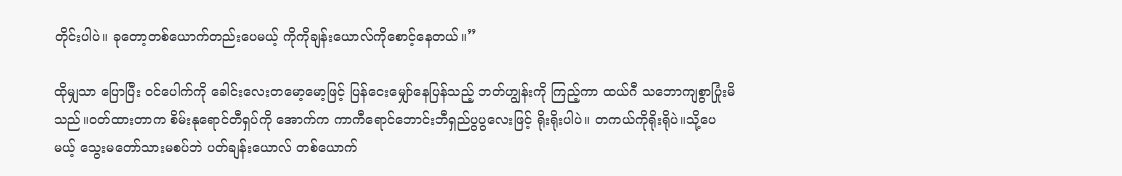တိုင်းပါပဲ။ ခုတော့တစ်ယောက်တည်းပေမယ့် ကိုကိုချန်းယောလ်ကိုစောင့်နေတယ်။”

ထိုမျှသာ ပြောပြီး ဝင်ပေါက်ကို ခေါင်းလေးတမော့မော့ဖြင့် ပြန်ငေးမျှော်နေပြန်သည့် ဘတ်ဟျွန်းကို ကြည့်ကာ ထယ်ဂီ သဘောကျစွာပြုံးမိသည်။ဝတ်ထားတာက စိမ်းနုရောင်တီရှပ်ကို အောက်က ကာကီရောင်ဘောင်းဘီရှည်ပွပွလေးဖြင့် ရိုးရိုးပါပဲ။ တကယ်ကိုရိုးရိုပဲ။သို့ပေမယ့် သွေးမတော်သားမစပ်ဘဲ ပတ်ချန်းယောလ် တစ်ယောက်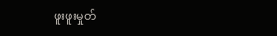ဖူးဖူးမှုတ်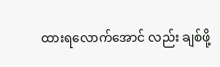ထားရလောက်အောင် လည်း ချစ်ဖို့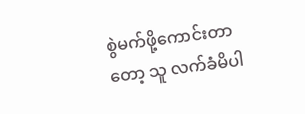စွဲမက်ဖို့ကောင်းတာတော့ သူ လက်ခံမိပါ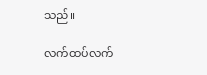သည်။

လက်ထပ်လက်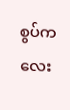စွပ်ကလေး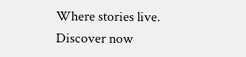Where stories live. Discover now